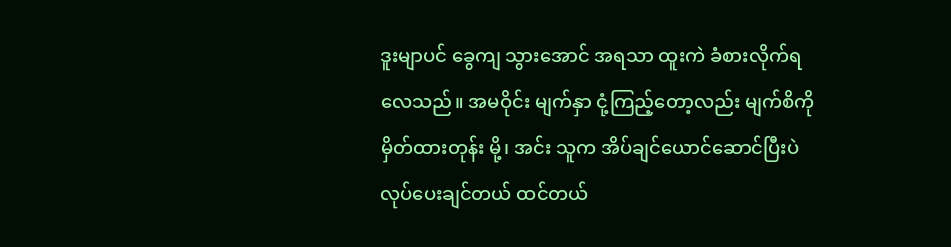ဒူးမျာပင် ခွေကျ သွားအောင် အရသာ ထူးကဲ ခံစားလိုက်ရလေသည်။ အမဝိုင်း မျက်နှာ ငုံ့ကြည့်တော့လည်း မျက်စိကို မှိတ်ထားတုန်း မို့၊ အင်း သူက အိပ်ချင်ယောင်ဆောင်ပြီးပဲ လုပ်ပေးချင်တယ် ထင်တယ်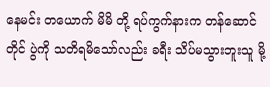နေမင်း တယောက် မိမိ တို့ ရပ်ကွက်နားက တန်ဆောင်တိုင် ပွဲကို သတိရမိသော်လည်း ခရီး သိပ်မသွားဘူးသူ မို့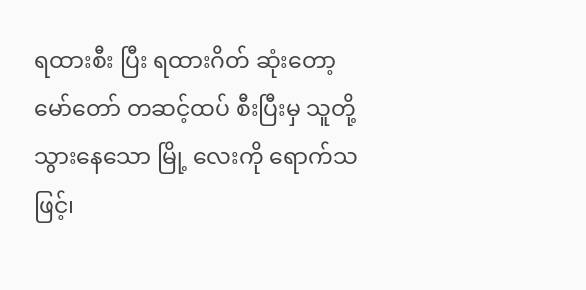ရထားစီး ပြီး ရထားဂိတ် ဆုံးတော့ မော်တော် တဆင့်ထပ် စီးပြီးမှ သူတို့ သွားနေသော မြို့ လေးကို ရောက်သဖြင့်၊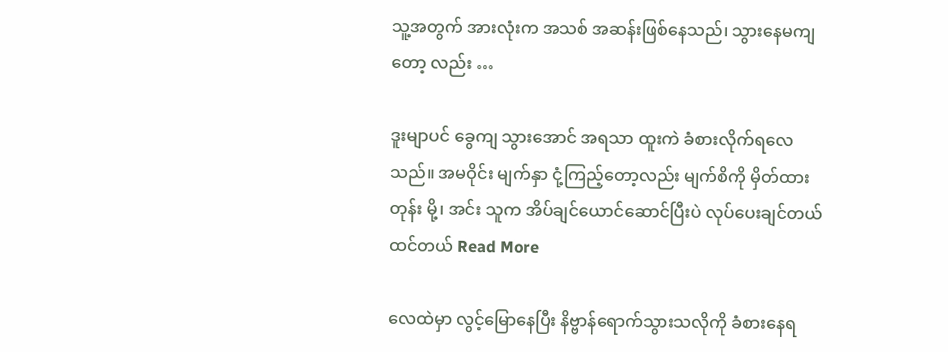သူ့အတွက် အားလုံးက အသစ် အဆန်းဖြစ်နေသည်၊ သွားနေမကျ တော့ လည်း …

ဒူးမျာပင် ခွေကျ သွားအောင် အရသာ ထူးကဲ ခံစားလိုက်ရလေသည်။ အမဝိုင်း မျက်နှာ ငုံ့ကြည့်တော့လည်း မျက်စိကို မှိတ်ထားတုန်း မို့၊ အင်း သူက အိပ်ချင်ယောင်ဆောင်ပြီးပဲ လုပ်ပေးချင်တယ် ထင်တယ် Read More

လေထဲမှာ လွင့်မြောနေပြီး နိဗ္ဗာန်ရောက်သွားသလိုကို ခံစားနေရ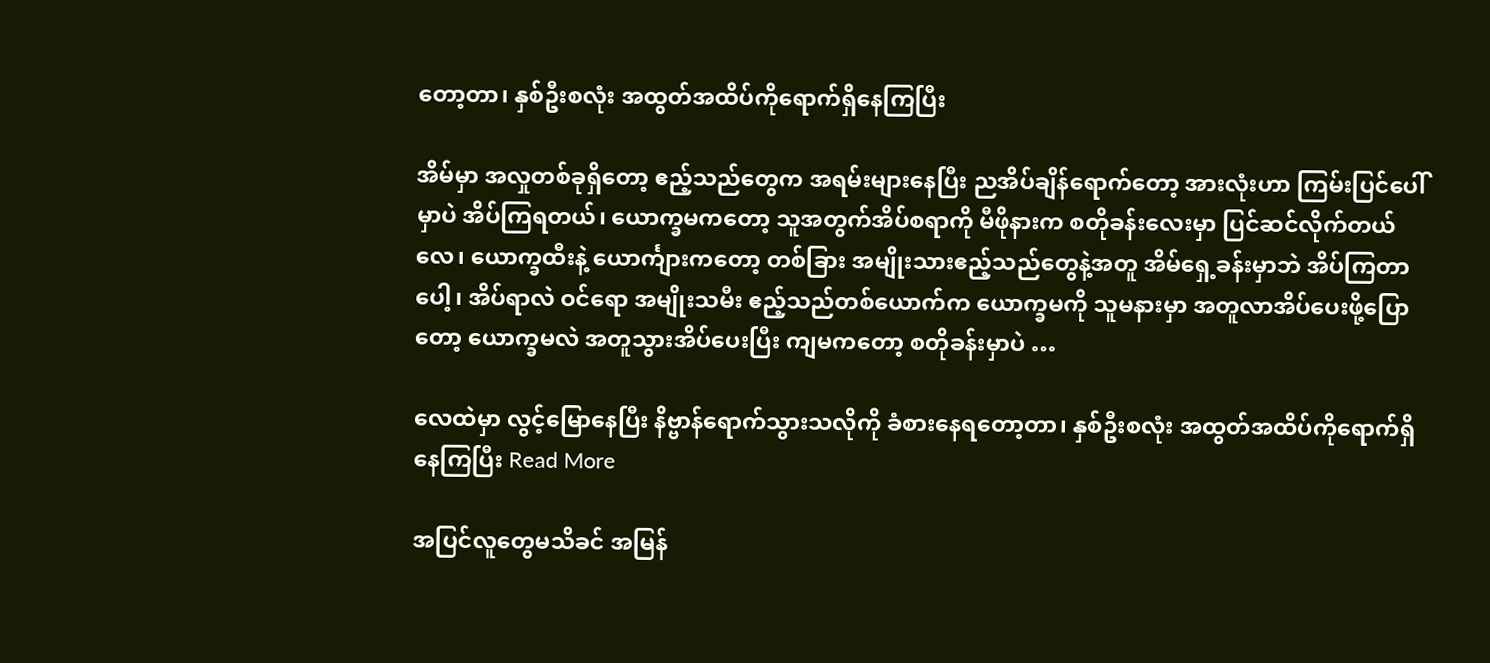တော့တာ၊ နှစ်ဦးစလုံး အထွတ်အထိပ်ကိုရောက်ရှိနေကြပြီး

အိမ်မှာ အလှုတစ်ခုရှိတော့ ဧည့်သည်တွေက အရမ်းများနေပြီး ညအိပ်ချိန်ရောက်တော့ အားလုံးဟာ ကြမ်းပြင်ပေါ်မှာပဲ အိပ်ကြရတယ်၊ ယောက္ခမကတော့ သူအတွက်အိပ်စရာကို မီဖိုနားက စတိုခန်းလေးမှာ ပြင်ဆင်လိုက်တယ်လေ၊ ယောက္ခထီးနဲ့ ယောင်္ကျားကတော့ တစ်ခြား အမျိုးသားဧည့်သည်တွေနဲ့အတူ အိမ်ရှေ့ခန်းမှာဘဲ အိပ်ကြတာပေါ့၊ အိပ်ရာလဲ ဝင်ရော အမျိုးသမီး ဧည့်သည်တစ်ယောက်က ယောက္ခမကို သူမနားမှာ အတူလာအိပ်ပေးဖို့ပြောတော့ ယောက္ခမလဲ အတူသွားအိပ်ပေးပြီး ကျမကတော့ စတိုခန်းမှာပဲ …

လေထဲမှာ လွင့်မြောနေပြီး နိဗ္ဗာန်ရောက်သွားသလိုကို ခံစားနေရတော့တာ၊ နှစ်ဦးစလုံး အထွတ်အထိပ်ကိုရောက်ရှိနေကြပြီး Read More

အပြင်လူတွေမသိခင် အမြန်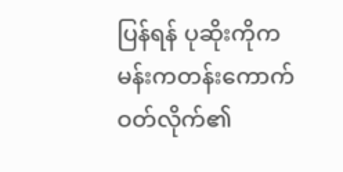ပြန်ရန် ပုဆိုးကိုကမန်းကတန်းကောက်ဝတ်လိုက်၏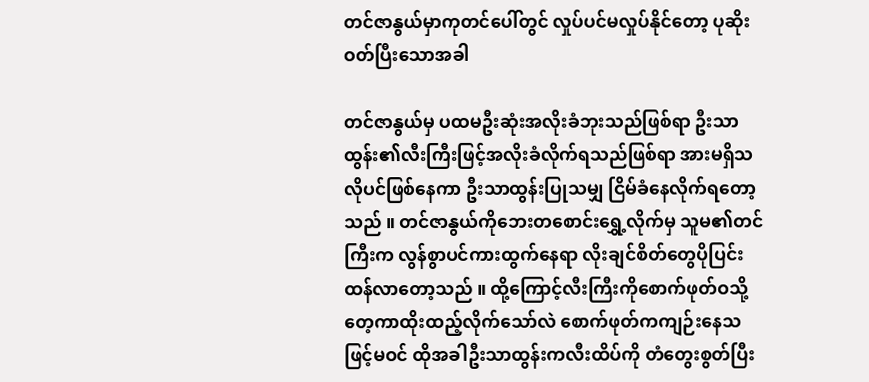တင်ဇာနွယ်မှာကုတင်ပေါ်တွင် လှုပ်ပင်မလှုပ်နိုင်တော့ ပုဆိုးဝတ်ပြီးသောအခါ

တင်ဇာနွယ်မှ ပထမဦးဆုံးအလိုးခံဘုးသည်ဖြစ်ရာ ဦးသာထွန်း၏လီးကြီးဖြင့်အလိုးခံလိုက်ရသည်ဖြစ်ရာ အားမရှိသလိုပင်ဖြစ်နေကာ ဦးသာထွန်းပြုသမျှ ငြိမ်ခံနေလိုက်ရတော့သည် ။ တင်ဇာနွယ်ကိုဘေးတစောင်းရွှေ့လိုက်မှ သူမ၏တင်ကြီးက လွန်စွာပင်ကားထွက်နေရာ လိုးချင်စိတ်တွေပိုပြင်းထန်လာတော့သည် ။ ထို့ကြောင့်လီးကြီးကိုစောက်ဖုတ်ဝသို့တေ့ကာထိုးထည့်လိုက်သော်လဲ စောက်ဖုတ်ကကျဉ်းနေသဖြင့်မဝင် ထိုအခါဦးသာထွန်းကလီးထိပ်ကို တံတွေးစွတ်ပြီး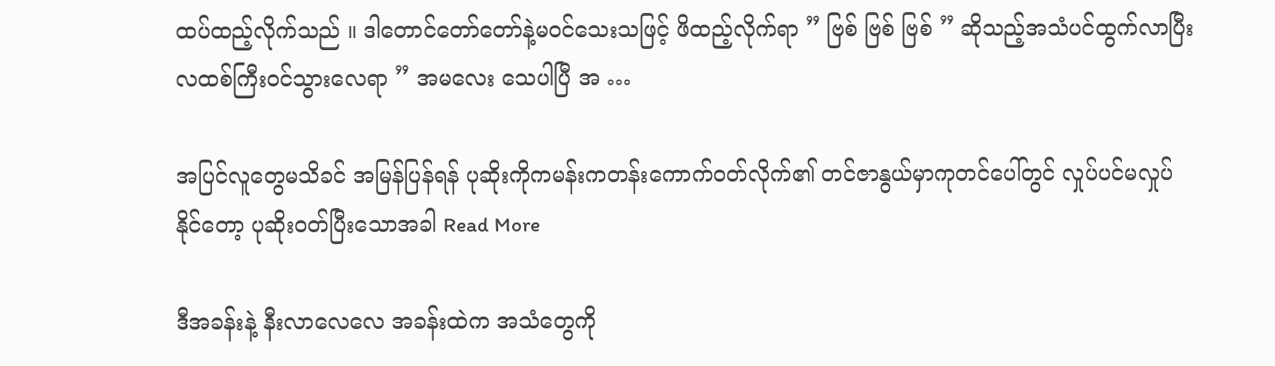ထပ်ထည့်လိုက်သည် ။ ဒါတောင်တော်တော်နဲ့မဝင်သေးသဖြင့် ဖိထည့်လိုက်ရာ ” ဗြစ် ဗြစ် ဗြစ် ” ဆိုသည့်အသံပင်ထွက်လာပြီး လထစ်ကြီးဝင်သွားလေရာ ” အမလေး သေပါပြီ အ …

အပြင်လူတွေမသိခင် အမြန်ပြန်ရန် ပုဆိုးကိုကမန်းကတန်းကောက်ဝတ်လိုက်၏ တင်ဇာနွယ်မှာကုတင်ပေါ်တွင် လှုပ်ပင်မလှုပ်နိုင်တော့ ပုဆိုးဝတ်ပြီးသောအခါ Read More

ဒီအခန်းနဲ့ နီးလာလေလေ အခန်းထဲက အသံတွေကို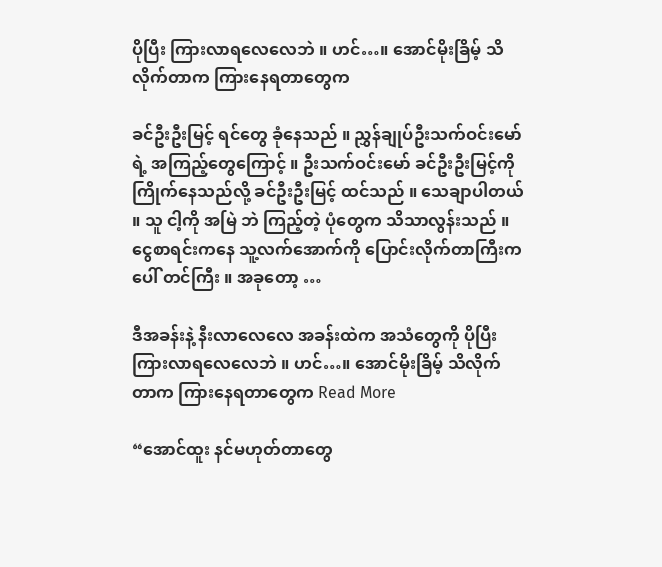ပိုပြီး ကြားလာရလေလေဘဲ ။ ဟင်…။ အောင်မိုးခြိမ့် သိလိုက်တာက ကြားနေရတာတွေက

ခင်ဦးဦးမြင့် ရင်တွေ ခုံနေသည် ။ ညွှန်ချုပ်ဦးသက်ဝင်းမော်ရဲ့ အကြည့်တွေကြောင့် ။ ဦးသက်ဝင်းမော် ခင်ဦးဦးမြင့်ကို ကြိုက်နေသည်လို့ ခင်ဦးဦးမြင့် ထင်သည် ။ သေချာပါတယ် ။ သူ ငါ့ကို အမြဲ ဘဲ ကြည့်တဲ့ ပုံတွေက သိသာလွန်းသည် ။ ငွေစာရင်းကနေ သူ့လက်အောက်ကို ပြောင်းလိုက်တာကြီးက ပေါ် တင်ကြီး ။ အခုတော့ …

ဒီအခန်းနဲ့ နီးလာလေလေ အခန်းထဲက အသံတွေကို ပိုပြီး ကြားလာရလေလေဘဲ ။ ဟင်…။ အောင်မိုးခြိမ့် သိလိုက်တာက ကြားနေရတာတွေက Read More

“အောင်ထူး နင်မဟုတ်တာတွေ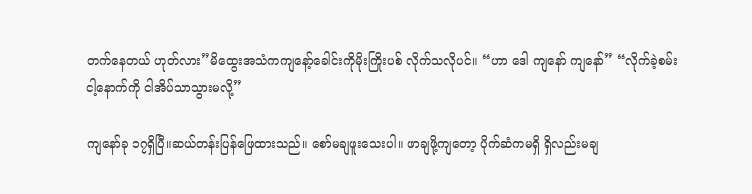တက်နေတယ် ဟုတ်လား”မိထွေးအသံကကျနော့်ခေါင်းကိုမိုးကြိုးပစ် လိုက်သလိုပင်။ “ဟာ ဒေါ ကျနော် ကျနော်” “လိုက်ခဲ့စမ်း ငါ့နောက်ကို ငါအိပ်သာသွားမလို့”

ကျနော်ခု ၁၇ရှိပြီ။ဆယ်တန်းပြန်ဖြေထားသည်။ စော်မချဖူးသေးပါ။ ဖာချဖို့ကျတော့ ပိုက်ဆံကမရှိ ရှိလည်းမချ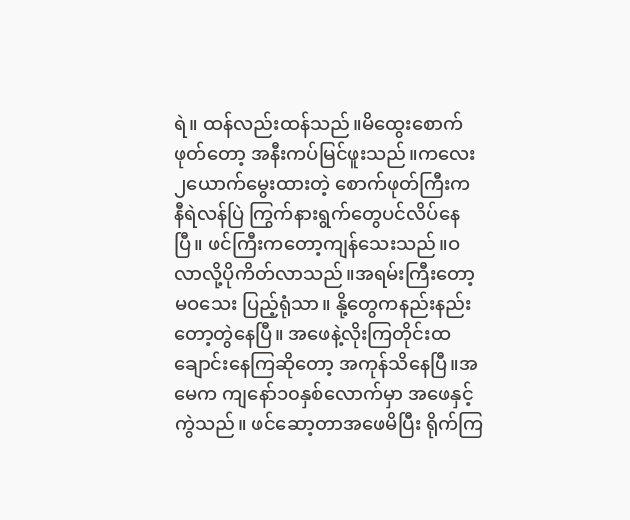ရဲ။ ထန်လည်းထန်သည်။မိထွေးစောက်ဖုတ်တော့ အနီးကပ်မြင်ဖူးသည်။ကလေး၂ယောက်မွေးထားတဲ့ စောက်ဖုတ်ကြီးက နီရဲလန်ပြဲ ကြွက်နားရွက်တွေပင်လိပ်နေပြီ။ ဖင်ကြီးကတော့ကျန်သေးသည်။ဝလာလို့ပိုကိတ်လာသည်။အရမ်းကြီးတော့မဝသေး ပြည့်ရုံသာ။ နို့တွေကနည်းနည်းတော့တွဲနေပြီ။ အဖေနဲ့လိုးကြတိုင်းထချောင်းနေကြဆိုတော့ အကုန်သိနေပြီ။အမေက ကျနော်၁၀နှစ်လောက်မှာ အဖေနှင့်ကွဲသည်။ ဖင်ဆော့တာအဖေမိပြီး ရိုက်ကြ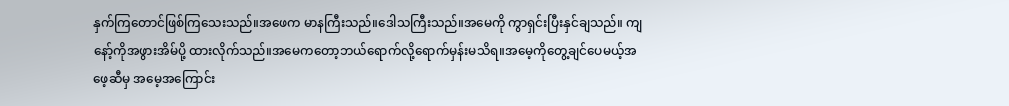နှက်ကြတောင်ဖြစ်ကြသေးသည်။အဖေက မာနကြီးသည်။ဒေါသကြီးသည်။အမေကို ကွာရှင်းပြီးနှင်ချသည်။ ကျနော့်ကိုအဖွားအိမ်ပို့ ထားလိုက်သည်။အမေကတော့ဘယ်ရောက်လို့ရောက်မှန်းမသိရ။အမေ့ကိုတွေ့ချင်ပေမယ့်အဖေ့ဆီမှ အမေ့အကြောင်း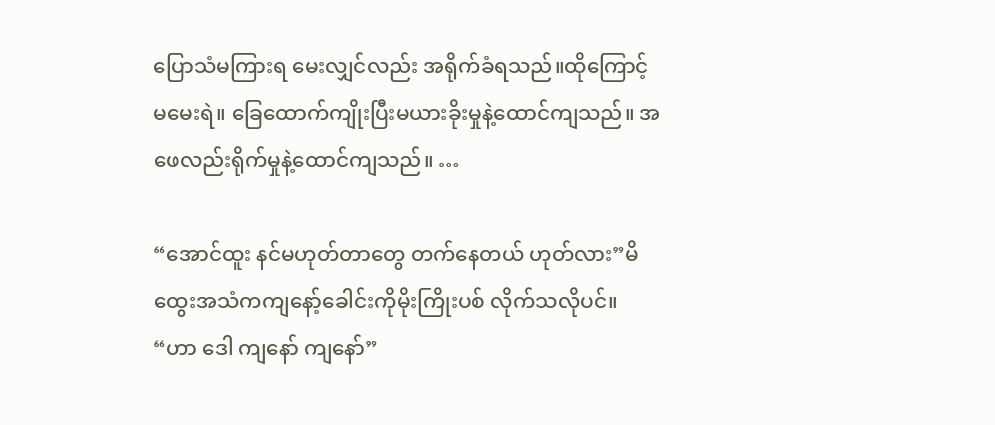ပြောသံမကြားရ မေးလျှင်လည်း အရိုက်ခံရသည်။ထိုကြောင့်မမေးရဲ။ ခြေထောက်ကျိုးပြီးမယားခိုးမှုနဲ့ထောင်ကျသည်။ အဖေလည်းရိုက်မှုနဲ့ထောင်ကျသည်။ …

“အောင်ထူး နင်မဟုတ်တာတွေ တက်နေတယ် ဟုတ်လား”မိထွေးအသံကကျနော့်ခေါင်းကိုမိုးကြိုးပစ် လိုက်သလိုပင်။ “ဟာ ဒေါ ကျနော် ကျနော်”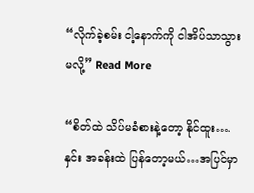“လိုက်ခဲ့စမ်း ငါ့နောက်ကို ငါအိပ်သာသွားမလို့” Read More

“စိတ်ထဲ သိပ်မခံစားနဲ့တော့ နိုင်ထူး…. နှင်း အခန်းထဲ ပြန်တော့မယ်…အပြင်မှာ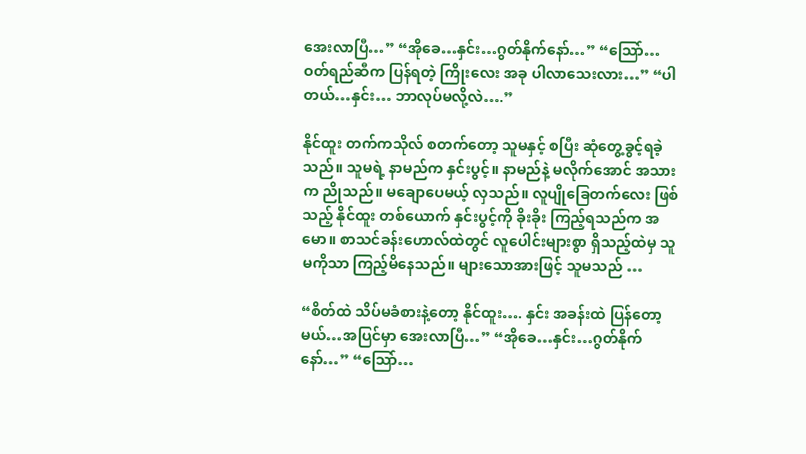အေးလာပြီ…” “အိုခေ…နှင်း…ဂွတ်နိုက်နော်…” “သြော်… ဝတ်ရည်ဆီက ပြန်ရတဲ့ ကြိုးလေး အခု ပါလာသေးလား…” “ပါတယ်…နှင်း… ဘာလုပ်မလို့လဲ….”

နိုင်ထူး တက်ကသိုလ် စတက်တော့ သူမနှင့် စပြီး ဆုံတွေ့ခွင့်ရခဲ့သည်။ သူမရဲ့ နာမည်က နှင်းပွင့်။ နာမည်နဲ့ မလိုက်အောင် အသားက ညိုသည်။ မချောပေမယ့် လှသည်။ လူပျိုခြေတက်လေး ဖြစ်သည့် နိုင်ထူး တစ်ယောက် နှင်းပွင့်ကို ခိုးခိုး ကြည့်ရသည်က အမော။ စာသင်ခန်းဟောလ်ထဲတွင် လူပေါင်းများစွာ ရှိသည့်ထဲမှ သူမကိုသာ ကြည့်မိနေသည်။ များသောအားဖြင့် သူမသည် …

“စိတ်ထဲ သိပ်မခံစားနဲ့တော့ နိုင်ထူး…. နှင်း အခန်းထဲ ပြန်တော့မယ်…အပြင်မှာ အေးလာပြီ…” “အိုခေ…နှင်း…ဂွတ်နိုက်နော်…” “သြော်…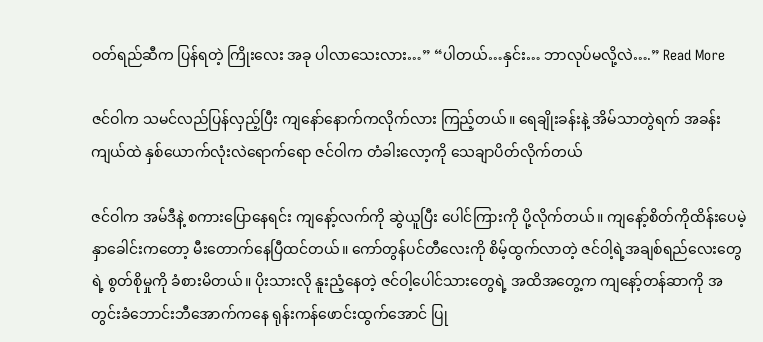ဝတ်ရည်ဆီက ပြန်ရတဲ့ ကြိုးလေး အခု ပါလာသေးလား…” “ပါတယ်…နှင်း… ဘာလုပ်မလို့လဲ….” Read More

ဇင်ဝါက သမင်လည်ပြန်လှည့်ပြီး ကျနော်နောက်ကလိုက်လား ကြည့်တယ်။ ရေချိုးခန်းနဲ့ အိမ်သာတွဲရက် အခန်းကျယ်ထဲ နှစ်ယောက်လုံးလဲရောက်ရော ဇင်ဝါက တံခါးလော့ကို သေချာပိတ်လိုက်တယ်

ဇင်ဝါက အမ်ဒီနဲ့ စကားပြောနေရင်း ကျနော့်လက်ကို ဆွဲယူပြီး ပေါင်ကြားကို ပို့လိုက်တယ်။ ကျနော့်စိတ်ကိုထိန်းပေမဲ့ နှာခေါင်းကတော့ မီးတောက်နေပြီထင်တယ်။ ကော်တွန်ပင်တီလေးကို စိမ့်ထွက်လာတဲ့ ဇင်ဝါ့ရဲ့အချစ်ရည်လေးတွေရဲ့ စွတ်စိုမှုကို ခံစားမိတယ်။ ပိုးသားလို နူးညံ့နေတဲ့ ဇင်ဝါ့ပေါင်သားတွေရဲ့ အထိအတွေ့က ကျနော့်တန်ဆာကို အတွင်းခံဘောင်းဘီအောက်ကနေ ရုန်းကန်ဖောင်းထွက်အောင် ပြု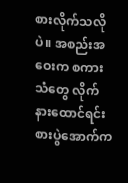စားလိုက်သလိုပဲ။ အစည်းအဝေးက စကားသံတွေ လိုက်နားထောင်ရင်း စားပွဲအောက်က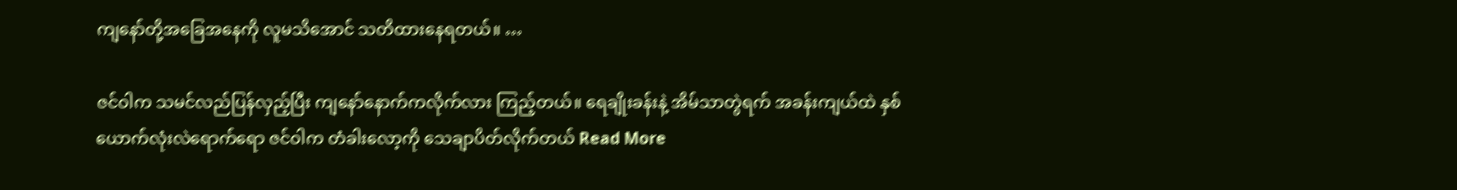ကျနော်တို့အခြေအနေကို လူမသိအောင် သတိထားနေရတယ်။ …

ဇင်ဝါက သမင်လည်ပြန်လှည့်ပြီး ကျနော်နောက်ကလိုက်လား ကြည့်တယ်။ ရေချိုးခန်းနဲ့ အိမ်သာတွဲရက် အခန်းကျယ်ထဲ နှစ်ယောက်လုံးလဲရောက်ရော ဇင်ဝါက တံခါးလော့ကို သေချာပိတ်လိုက်တယ် Read More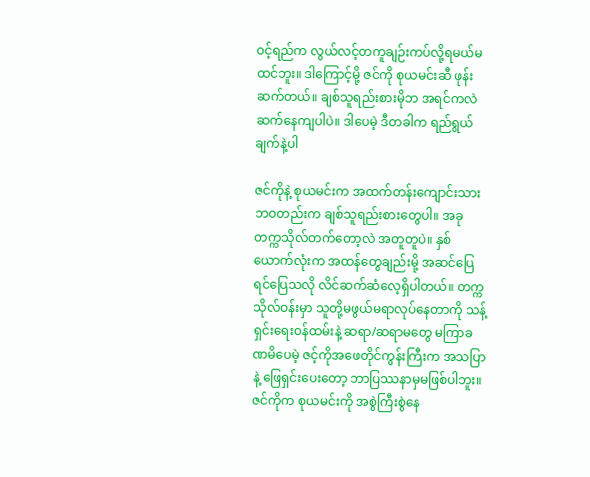ဝင့်ရည်က လွယ်လင့်တကူချဉ်းကပ်လို့ရမယ်မထင်ဘူး။ ဒါကြောင့်မို့ ဇင်ကို စုယမင်းဆီ ဖုန်းဆက်တယ်။ ချစ်သူရည်းစားမိုဘ အရင်ကလဲ ဆက်နေကျပါပဲ။ ဒါပေမဲ့ ဒီတခါက ရည်ရွယ်ချက်နဲ့ပါ

ဇင်ကိုနဲ့ စုယမင်းက အထက်တန်းကျောင်းသားဘဝတည်းက ချစ်သူရည်းစားတွေပါ။ အခု တက္ကသိုလ်တက်တော့လဲ အတူတူပဲ။ နှစ်ယောက်လုံးက အထန်တွေချည်းမို့ အဆင်ပြေရင်ပြေသလို လိင်ဆက်ဆံလေ့ရှိပါတယ်။ တက္ကသိုလ်ဝန်းမှာ သူတို့မဖွယ်မရာလုပ်နေတာကို သန့်ရှင်းရေးဝန်ထမ်းနဲ့ ဆရာ/ဆရာမတွေ မကြာခဏမိပေမဲ့ ဇင့်ကိုအဖေတိုင်ကွန်းကြီးက အသပြာနဲ့ ဖြေရှင်းပေးတော့ ဘာပြဿနာမှမဖြစ်ပါဘူး။ ဇင်ကိုက စုယမင်းကို အစွဲကြီးစွဲနေ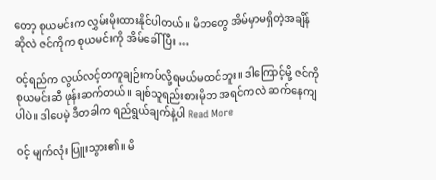တော့ စုယမင်းက လွှမ်းမိုးထားနိုင်ပါတယ်။ မိဘတွေ အိမ်မှာမရှိတဲ့အချိန်ဆိုလဲ ဇင်ကိုက စုယမင်းကို အိမ်ခေါ်ပြီး …

ဝင့်ရည်က လွယ်လင့်တကူချဉ်းကပ်လို့ရမယ်မထင်ဘူး။ ဒါကြောင့်မို့ ဇင်ကို စုယမင်းဆီ ဖုန်းဆက်တယ်။ ချစ်သူရည်းစားမိုဘ အရင်ကလဲ ဆက်နေကျပါပဲ။ ဒါပေမဲ့ ဒီတခါက ရည်ရွယ်ချက်နဲ့ပါ Read More

ဝင့် မျက်လုံး ပြူးသွား၏။ မိ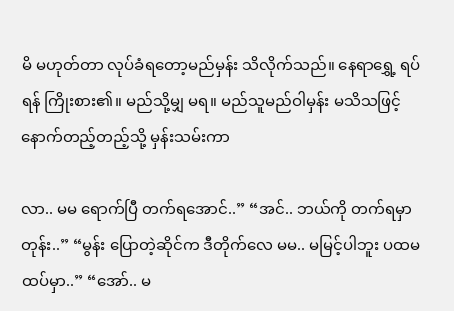မိ မဟုတ်တာ လုပ်ခံရတော့မည်မှန်း သိလိုက်သည်။ နေရာရွှေ့ ရပ်ရန် ကြိုးစား၏။ မည်သို့မျှ မရ။ မည်သူမည်ဝါမှန်း မသိသဖြင့် နောက်တည့်တည့်သို့ မှန်းသမ်းကာ

လာ.. မမ ရောက်ပြီ တက်ရအောင်..” “အင်.. ဘယ်ကို တက်ရမှာတုန်း..” “မွန်း ပြောတဲ့ဆိုင်က ဒီတိုက်လေ မမ.. မမြင့်ပါဘူး ပထမထပ်မှာ..” “အော်.. မ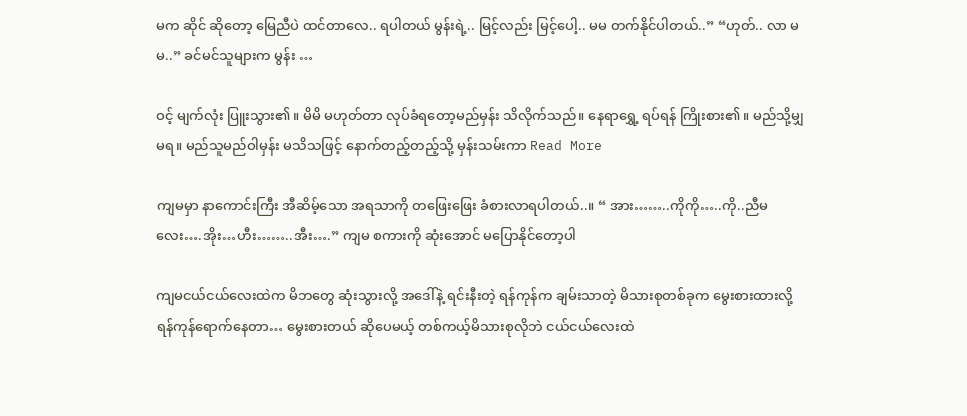မက ဆိုင် ဆိုတော့ မြေညီပဲ ထင်တာလေ.. ရပါတယ် မွန်းရဲ့.. မြင့်လည်း မြင့်ပေါ့.. မမ တက်နိုင်ပါတယ်..” “ဟုတ်.. လာ မမ..” ခင်မင်သူများက မွန်း …

ဝင့် မျက်လုံး ပြူးသွား၏။ မိမိ မဟုတ်တာ လုပ်ခံရတော့မည်မှန်း သိလိုက်သည်။ နေရာရွှေ့ ရပ်ရန် ကြိုးစား၏။ မည်သို့မျှ မရ။ မည်သူမည်ဝါမှန်း မသိသဖြင့် နောက်တည့်တည့်သို့ မှန်းသမ်းကာ Read More

ကျမမှာ နာကောင်းကြီး အီဆိမ့်သော အရသာကို တဖြေးဖြေး ခံစားလာရပါတယ်..။ “ အား……..ကိုကို…..ကို..ညီမလေး….အိုး…ဟီး……..အီး….” ကျမ စကားကို ဆုံးအောင် မပြောနိုင်တော့ပါ

ကျမငယ်ငယ်လေးထဲက မိဘတွေ ဆုံးသွားလို့ အဒေါ်နဲ့ ရင်းနီးတဲ့ ရန်ကုန်က ချမ်းသာတဲ့ မိသားစုတစ်ခုက မွေးစားထားလို့ ရန်ကုန်ရောက်နေတာ… မွေးစားတယ် ဆိုပေမယ့် တစ်ကယ့်မိသားစုလိုဘဲ ငယ်ငယ်လေးထဲ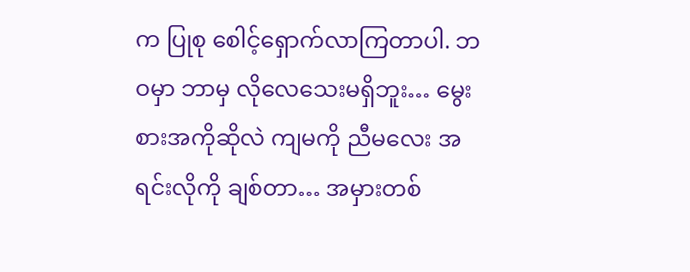က ပြုစု စေါင့်ရှောက်လာကြတာပါ. ဘဝမှာ ဘာမှ လိုလေသေးမရှိဘူး… မွေးစားအကိုဆိုလဲ ကျမကို ညီမလေး အရင်းလိုကို ချစ်တာ… အမှားတစ်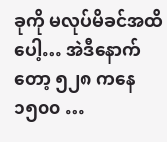ခုကို မလုပ်မိခင်အထိပေါ့… အဲဒီနောက်တော့ ၅၂၈ ကနေ ၁၅၀၀ …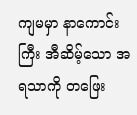ကျမမှာ နာကောင်းကြီး အီဆိမ့်သော အရသာကို တဖြေး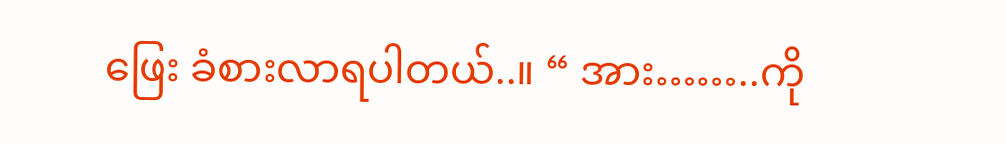ဖြေး ခံစားလာရပါတယ်..။ “ အား……..ကို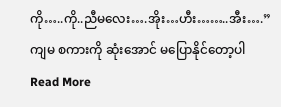ကို…..ကို..ညီမလေး….အိုး…ဟီး……..အီး….” ကျမ စကားကို ဆုံးအောင် မပြောနိုင်တော့ပါ Read More